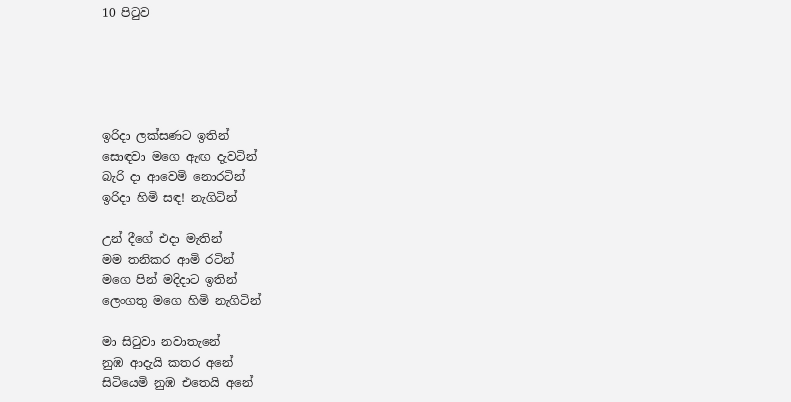10 පිටුව





ඉරිදා ලක්‌සණට ඉතින්
සොඳවා මගෙ ඇඟ දැවටින්
බැරි දා ආවෙමි නොරටින්
ඉරිදා හිමි සඳ! නැගිටින්

උන් දීගේ එදා මැතින්
මම තනිකර ආමි රටින්
මගෙ පින් මදිදාට ඉතින්
ලෙංගතු මගෙ හිමි නැගිටින්

මා සිටුවා නවාතැනේ
නුඹ ආදැයි කතර අනේ
සිටියෙමි නුඹ එතෙයි අනේ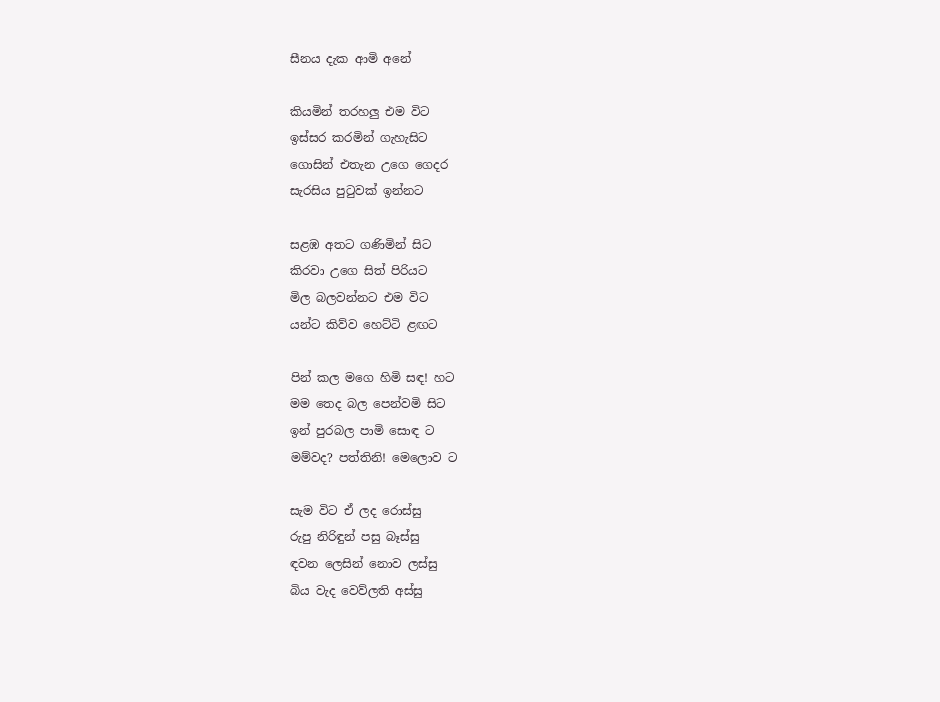සීනය දැක ආමි අනේ

කියමින් තරහලු එම විට
ඉස්‌සර කරමින් ගැහැසිට
ගොසින් එතැන උගෙ ගෙදර
සැරසිය පුටුවක්‌ ඉන්නට

සළඹ අතට ගණිමින් සිට
කිරවා උගෙ සිත් පිරියට
මිල බලවන්නට එම විට
යන්ට කිව්ව හෙට්‌ටි ළඟට

පින් කල මගෙ හිමි සඳ! හට
මම තෙද බල පෙන්වමි සිට
ඉන් පුරබල පාමි සොඳ ට
මම්වද? පත්තිනි! මෙලොව ට

සැම විට ඒ ලද රොස්‌සු
රුපු නිරිඳුන් පසු බෑස්‌සු
ඳවන ලෙසින් නොව ලස්‌සු
බිය වැද වෙව්ලති අස්‌සු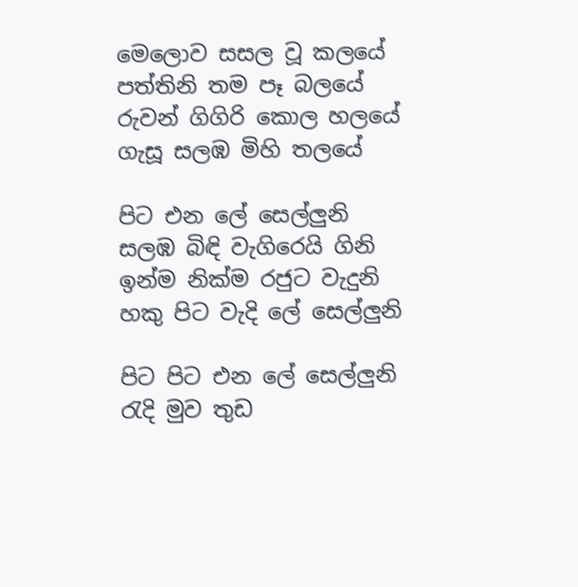මෙලොව සසල වූ කලයේ
පත්තිනි තම පෑ බලයේ
රුවන් ගිගිරි කොල හලයේ
ගැසූ සලඹ මිහි තලයේ

පිට එන ලේ සෙල්ලුනි
සලඹ බිඳි වැගිරෙයි ගිනි
ඉන්ම නික්‌ම රජුට වැදුනි
හකු පිට වැදි ලේ සෙල්ලුනි

පිට පිට එන ලේ සෙල්ලුනි
රැදි මුව තුඩ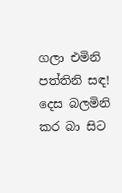ගලා එමිනි
පත්තිනි සඳ! දෙස බලමිනි
කර බා සිට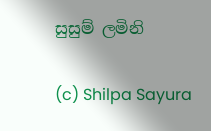සුසුම් ලමිනි

(c) Shilpa Sayura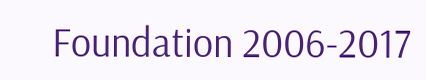Foundation 2006-2017